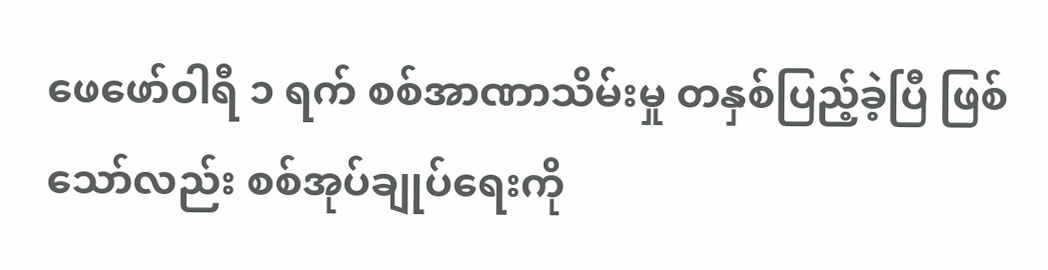ဖေဖော်ဝါရီ ၁ ရက် စစ်အာဏာသိမ်းမှု တနှစ်ပြည့်ခဲ့ပြီ ဖြစ်သော်လည်း စစ်အုပ်ချုပ်ရေးကို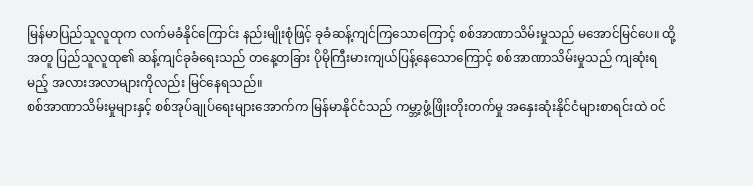မြန်မာပြည်သူလူထုက လက်မခံနိုင်ကြောင်း နည်းမျိုးစုံဖြင့် ခုခံဆန့်ကျင်ကြသောကြောင့် စစ်အာဏာသိမ်းမှုသည် မအောင်မြင်ပေ။ ထို့အတူ ပြည်သူလူထု၏ ဆန့်ကျင်ခုခံရေးသည် တနေ့တခြား ပိုမိုကြီးမားကျယ်ပြန့်နေသောကြောင့် စစ်အာဏာသိမ်းမှုသည် ကျဆုံးရမည့် အလားအလာများကိုလည်း မြင်နေရသည်။
စစ်အာဏာသိမ်းမှုများနှင့် စစ်အုပ်ချုပ်ရေးများအောက်က မြန်မာနိုင်ငံသည် ကမ္ဘာ့ဖွံ့ဖြိုးတိုးတက်မှု အနှေးဆုံးနိုင်ငံများစာရင်းထဲ ဝင်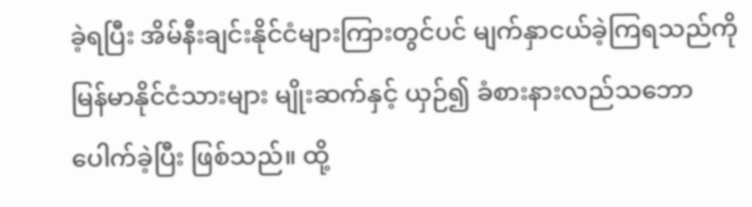ခဲ့ရပြီး အိမ်နီးချင်းနိုင်ငံများကြားတွင်ပင် မျက်နှာငယ်ခဲ့ကြရသည်ကို မြန်မာနိုင်ငံသားများ မျိုးဆက်နှင့် ယှဉ်၍ ခံစားနားလည်သဘောပေါက်ခဲ့ပြီး ဖြစ်သည်။ ထို့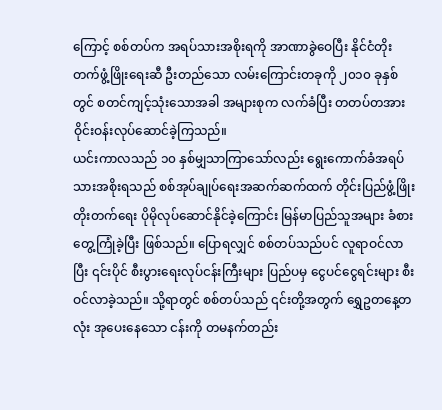ကြောင့် စစ်တပ်က အရပ်သားအစိုးရကို အာဏာခွဲဝေပြီး နိုင်ငံတိုးတက်ဖွံ့ဖြိုးရေးဆီ ဦးတည်သော လမ်းကြောင်းတခုကို ၂၀၁၀ ခုနှစ်တွင် စတင်ကျင့်သုံးသောအခါ အများစုက လက်ခံပြီး တတပ်တအား ဝိုင်းဝန်းလုပ်ဆောင်ခဲ့ကြသည်။
ယင်းကာလသည် ၁၀ နှစ်မျှသာကြာသော်လည်း ရွေးကောက်ခံအရပ်သားအစိုးရသည် စစ်အုပ်ချုပ်ရေးအဆက်ဆက်ထက် တိုင်းပြည်ဖွံ့ဖြိုးတိုးတက်ရေး ပိုမိုလုပ်ဆောင်နိုင်ခဲ့ကြောင်း မြန်မာပြည်သူအများ ခံစားတွေ့ကြုံခဲ့ပြီး ဖြစ်သည်။ ပြောရလျှင် စစ်တပ်သည်ပင် လူရာဝင်လာပြီး ၎င်းပိုင် စီးပွားရေးလုပ်ငန်းကြီးများ ပြည်ပမှ ငွေပင်ငွေရင်းများ စီးဝင်လာခဲ့သည်။ သို့ရာတွင် စစ်တပ်သည် ၎င်းတို့အတွက် ရွှေဥတနေ့တလုံး အုပေးနေသော ငန်းကို တမနက်တည်း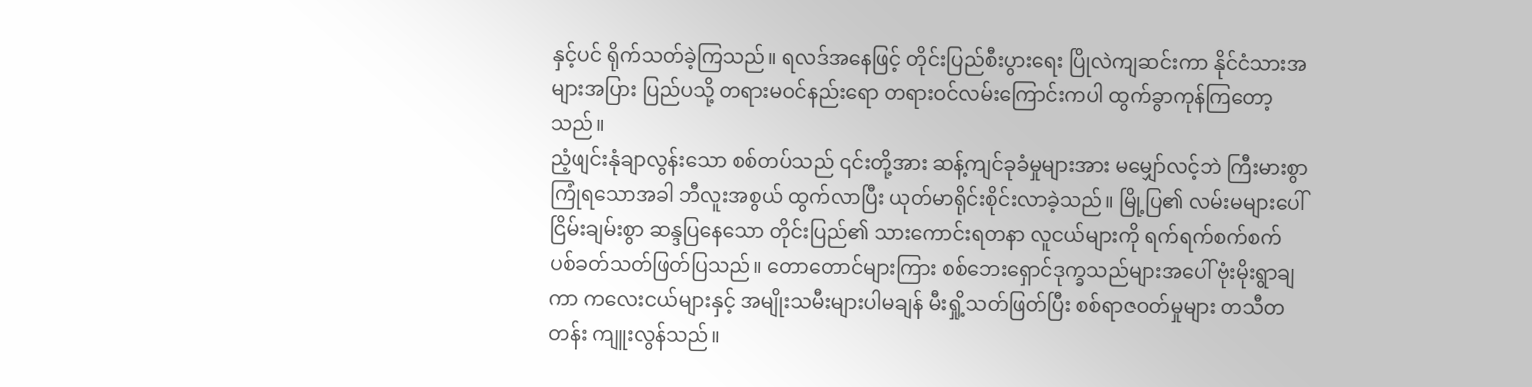နှင့်ပင် ရိုက်သတ်ခဲ့ကြသည်။ ရလဒ်အနေဖြင့် တိုင်းပြည်စီးပွားရေး ပြိုလဲကျဆင်းကာ နိုင်ငံသားအများအပြား ပြည်ပသို့ တရားမဝင်နည်းရော တရားဝင်လမ်းကြောင်းကပါ ထွက်ခွာကုန်ကြတော့သည်။
ညံ့ဖျင်းနုံချာလွန်းသော စစ်တပ်သည် ၎င်းတို့အား ဆန့်ကျင်ခုခံမှုများအား မမျှော်လင့်ဘဲ ကြီးမားစွာ ကြုံရသောအခါ ဘီလူးအစွယ် ထွက်လာပြီး ယုတ်မာရိုင်းစိုင်းလာခဲ့သည်။ မြို့ပြ၏ လမ်းမများပေါ် ငြိမ်းချမ်းစွာ ဆန္ဒပြနေသော တိုင်းပြည်၏ သားကောင်းရတနာ လူငယ်များကို ရက်ရက်စက်စက် ပစ်ခတ်သတ်ဖြတ်ပြသည်။ တောတောင်များကြား စစ်ဘေးရှောင်ဒုက္ခသည်များအပေါ် ဗုံးမိုးရွာချကာ ကလေးငယ်များနှင့် အမျိုးသမီးများပါမချန် မီးရှို့သတ်ဖြတ်ပြီး စစ်ရာဇဝတ်မှုများ တသီတတန်း ကျူးလွန်သည်။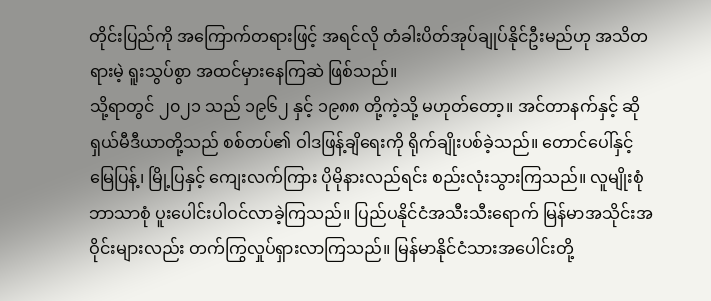တိုင်းပြည်ကို အကြောက်တရားဖြင့် အရင်လို တံခါးပိတ်အုပ်ချုပ်နိုင်ဦးမည်ဟု အသိတရားမဲ့ ရူးသွပ်စွာ အထင်မှားနေကြဆဲ ဖြစ်သည်။
သို့ရာတွင် ၂၀၂၁ သည် ၁၉၆၂ နှင့် ၁၉၈၈ တို့ကဲ့သို့ မဟုတ်တော့။ အင်တာနက်နှင့် ဆိုရှယ်မီဒီယာတို့သည် စစ်တပ်၏ ဝါဒဖြန့်ချိရေးကို ရိုက်ချိုးပစ်ခဲ့သည်။ တောင်ပေါ်နှင့် မြေပြန့်၊ မြို့ပြနှင့် ကျေးလက်ကြား ပိုမိုနားလည်ရင်း စည်းလုံးသွားကြသည်။ လူမျိုးစုံ ဘာသာစုံ ပူးပေါင်းပါဝင်လာခဲ့ကြသည်။ ပြည်ပနိုင်ငံအသီးသီးရောက် မြန်မာအသိုင်းအဝိုင်းများလည်း တက်ကြွလှုပ်ရှားလာကြသည်။ မြန်မာနိုင်ငံသားအပေါင်းတို့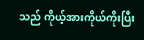သည် ကိုယ့်အားကိုယ်ကိုးပြီး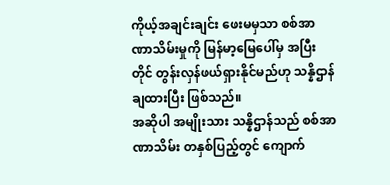ကိုယ့်အချင်းချင်း ဖေးမမှသာ စစ်အာဏာသိမ်းမှုကို မြန်မာ့မြေပေါ်မှ အပြီးတိုင် တွန်းလှန်ဖယ်ရှားနိုင်မည်ဟု သန္နိဌာန်ချထားပြီး ဖြစ်သည်။
အဆိုပါ အမျိုးသား သန္နိဌာန်သည် စစ်အာဏာသိမ်း တနှစ်ပြည့်တွင် ကျောက်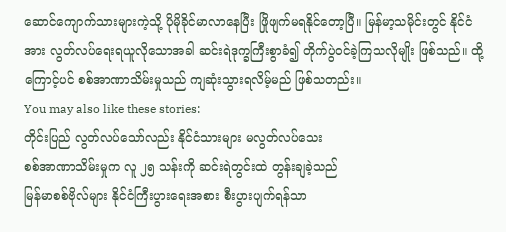ဆောင်ကျောက်သားများကဲ့သို့ ပိုမိုခိုင်မာလာနေပြီး ဖြိုဖျက်မရနိုင်တော့ပြီ။ မြန်မာ့သမိုင်းတွင် နိုင်ငံအား လွတ်လပ်ရေးရယူလိုသောအခါ ဆင်းရဲဒုက္ခကြီးစွာခံ၍ တိုက်ပွဲဝင်ခဲ့ကြသလိုမျိုး ဖြစ်သည်။ ထို့ကြောင့်ပင် စစ်အာဏာသိမ်းမှုသည် ကျဆုံးသွားရလိမ့်မည် ဖြစ်သတည်း။
You may also like these stories:
တိုင်းပြည် လွတ်လပ်သော်လည်း နိုင်ငံသားများ မလွတ်လပ်သေး
စစ်အာဏာသိမ်းမှုက လူ ၂၅ သန်းကို ဆင်းရဲတွင်းထဲ တွန်းချခဲ့သည်
မြန်မာစစ်ဗိုလ်များ နိုင်ငံကြီးပွားရေးအစား စီးပွားပျက်ရန်သာ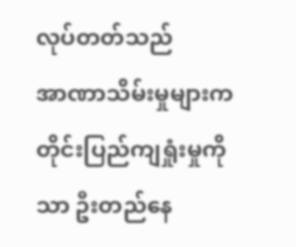လုပ်တတ်သည်
အာဏာသိမ်းမှုများက တိုင်းပြည်ကျရှုံးမှုကိုသာ ဦးတည်နေ